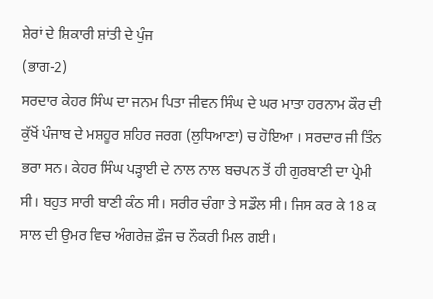ਸ਼ੇਰਾਂ ਦੇ ਸ਼ਿਕਾਰੀ ਸ਼ਾਂਤੀ ਦੇ ਪੁੰਜ
(ਭਾਗ-2)
ਸਰਦਾਰ ਕੇਹਰ ਸਿੰਘ ਦਾ ਜਨਮ ਪਿਤਾ ਜੀਵਨ ਸਿੰਘ ਦੇ ਘਰ ਮਾਤਾ ਹਰਨਾਮ ਕੌਰ ਦੀ ਕੁੱਖੋਂ ਪੰਜਾਬ ਦੇ ਮਸ਼ਹੂਰ ਸ਼ਹਿਰ ਜਰਗ (ਲੁਧਿਆਣਾ) ਚ ਹੋਇਆ । ਸਰਦਾਰ ਜੀ ਤਿੰਨ ਭਰਾ ਸਨ। ਕੇਹਰ ਸਿੰਘ ਪੜ੍ਹਾਈ ਦੇ ਨਾਲ ਨਾਲ ਬਚਪਨ ਤੋਂ ਹੀ ਗੁਰਬਾਣੀ ਦਾ ਪ੍ਰੇਮੀ ਸੀ। ਬਹੁਤ ਸਾਰੀ ਬਾਣੀ ਕੰਠ ਸੀ। ਸਰੀਰ ਚੰਗਾ ਤੇ ਸਡੌਲ ਸੀ। ਜਿਸ ਕਰ ਕੇ 18 ਕ ਸਾਲ ਦੀ ਉਮਰ ਵਿਚ ਅੰਗਰੇਜ਼ ਫ਼ੌਜ ਚ ਨੌਕਰੀ ਮਿਲ ਗਈ।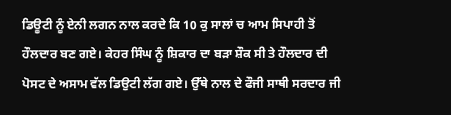ਡਿਊਟੀ ਨੂੰ ਏਨੀ ਲਗਨ ਨਾਲ ਕਰਦੇ ਕਿ 10 ਕੁ ਸਾਲਾਂ ਚ ਆਮ ਸਿਪਾਹੀ ਤੋਂ ਹੌਲਦਾਰ ਬਣ ਗਏ। ਕੇਹਰ ਸਿੰਘ ਨੂੰ ਸ਼ਿਕਾਰ ਦਾ ਬੜਾ ਸ਼ੌਕ ਸੀ ਤੇ ਹੌਲਦਾਰ ਦੀ ਪੋਸਟ ਦੇ ਅਸਾਮ ਵੱਲ ਡਿਉਟੀ ਲੱਗ ਗਏ। ਉੱਥੇ ਨਾਲ ਦੇ ਫੌਜੀ ਸਾਥੀ ਸਰਦਾਰ ਜੀ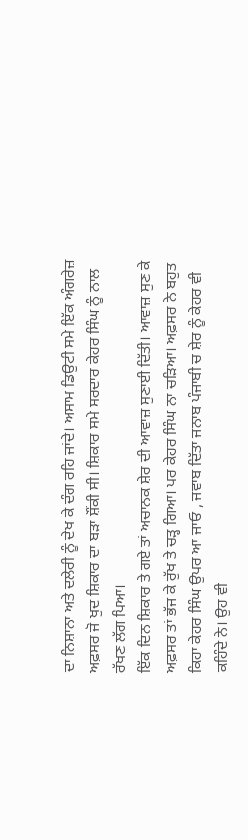ਦਾ ਨਿਸ਼ਾਨਾ ਅਤੇ ਦਲੇਰੀ ਨੂੰ ਦੇਖ ਕੇ ਦੰਗ ਰਹਿ ਜਾਂਦੇ। ਅਸਾਮ ਡਿਉਟੀ ਸਮੇ ਇੱਕ ਅੰਗਰੇਜ਼ ਅਫ਼ਸਰ ਜੋ ਖੁਦ ਸ਼ਿਕਾਰ ਦਾ ਬੜਾ ਸ਼ੌਂਕੀ ਸੀ। ਸ਼ਿਕਾਰ ਸਮੇ ਸਰਦਾਰ ਕੇਹਰ ਸਿੰਘ ਨੂੰ ਨਾਲ ਰੱਖਣ ਲੱਗ ਪਿਆ।
ਇੱਕ ਦਿਨ ਸ਼ਿਕਾਰ ਤੇ ਗਏ ਤਾਂ ਅਚਾਨਕ ਸ਼ੇਰ ਦੀ ਆਵਾਜ਼ ਸੁਣਾਈ ਦਿੱਤੀ। ਆਵਾਜ਼ ਸੁਣ ਕੇ ਅਫ਼ਸਰ ਤਾਂ ਭੱਜ ਕੇ ਰੁੱਖ ਤੇ ਚੜ੍ਹ ਗਿਆ। ਪਰ ਕੇਹਰ ਸਿੰਘ ਨਾ ਚੜਿਆ। ਅਫ਼ਸਰ ਨੇ ਬਹੁਤ ਕਿਹਾ ਕੇਹਰ ਸਿੰਘ ਉਪਰ ਆ ਜਾਓ , ਜਵਾਬ ਦਿੱਤਾ ਜਨਾਬ ਪੰਜਾਬੀ ਚ ਸ਼ੇਰ ਨੂੰ ਕੇਹਰ ਵੀ ਕਹਿੰਦੇ ਨੇ। ਉਹ ਵੀ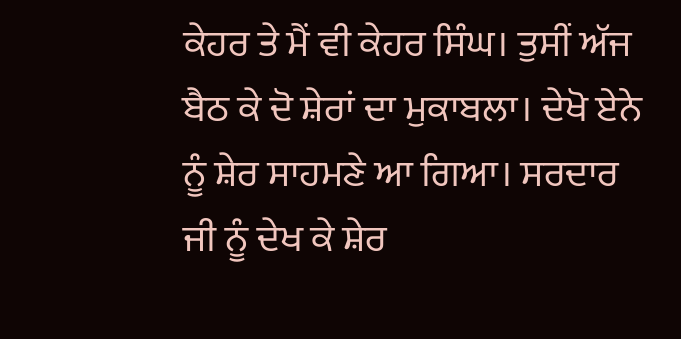ਕੇਹਰ ਤੇ ਮੈਂ ਵੀ ਕੇਹਰ ਸਿੰਘ। ਤੁਸੀਂ ਅੱਜ ਬੈਠ ਕੇ ਦੋ ਸ਼ੇਰਾਂ ਦਾ ਮੁਕਾਬਲਾ। ਦੇਖੋ ਏਨੇ ਨੂੰ ਸ਼ੇਰ ਸਾਹਮਣੇ ਆ ਗਿਆ। ਸਰਦਾਰ ਜੀ ਨੂੰ ਦੇਖ ਕੇ ਸ਼ੇਰ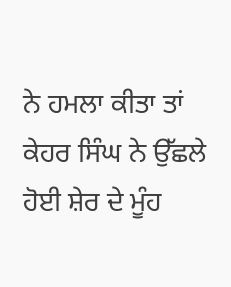ਨੇ ਹਮਲਾ ਕੀਤਾ ਤਾਂ ਕੇਹਰ ਸਿੰਘ ਨੇ ਉੱਛਲੇ ਹੋਈ ਸ਼ੇਰ ਦੇ ਮੂੰਹ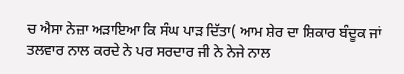ਚ ਐਸਾ ਨੇਜ਼ਾ ਅੜਾਇਆ ਕਿ ਸੰਘ ਪਾੜ ਦਿੱਤਾ( ਆਮ ਸ਼ੇਰ ਦਾ ਸ਼ਿਕਾਰ ਬੰਦੂਕ ਜਾਂ ਤਲਵਾਰ ਨਾਲ ਕਰਦੇ ਨੇ ਪਰ ਸਰਦਾਰ ਜੀ ਨੇ ਨੇਜੇ ਨਾਲ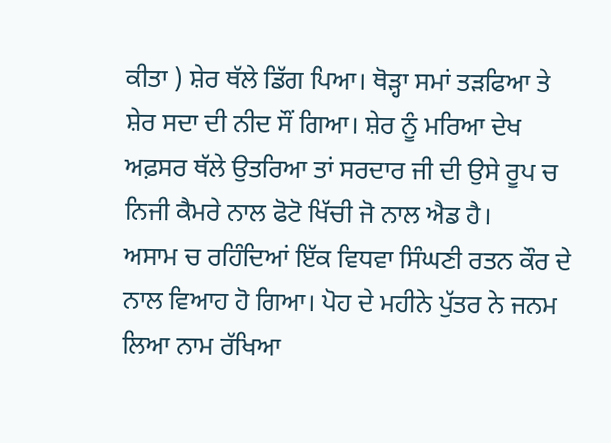ਕੀਤਾ ) ਸ਼ੇਰ ਥੱਲੇ ਡਿੱਗ ਪਿਆ। ਥੋੜ੍ਹਾ ਸਮਾਂ ਤੜਫਿਆ ਤੇ ਸ਼ੇਰ ਸਦਾ ਦੀ ਨੀਦ ਸੌਂ ਗਿਆ। ਸ਼ੇਰ ਨੂੰ ਮਰਿਆ ਦੇਖ ਅਫ਼ਸਰ ਥੱਲੇ ਉਤਰਿਆ ਤਾਂ ਸਰਦਾਰ ਜੀ ਦੀ ਉਸੇ ਰੂਪ ਚ ਨਿਜੀ ਕੈਮਰੇ ਨਾਲ ਫੋਟੋ ਖਿੱਚੀ ਜੋ ਨਾਲ ਐਡ ਹੈ।
ਅਸਾਮ ਚ ਰਹਿੰਦਿਆਂ ਇੱਕ ਵਿਧਵਾ ਸਿੰਘਣੀ ਰਤਨ ਕੌਰ ਦੇ ਨਾਲ ਵਿਆਹ ਹੋ ਗਿਆ। ਪੋਹ ਦੇ ਮਹੀਨੇ ਪੁੱਤਰ ਨੇ ਜਨਮ ਲਿਆ ਨਾਮ ਰੱਖਿਆ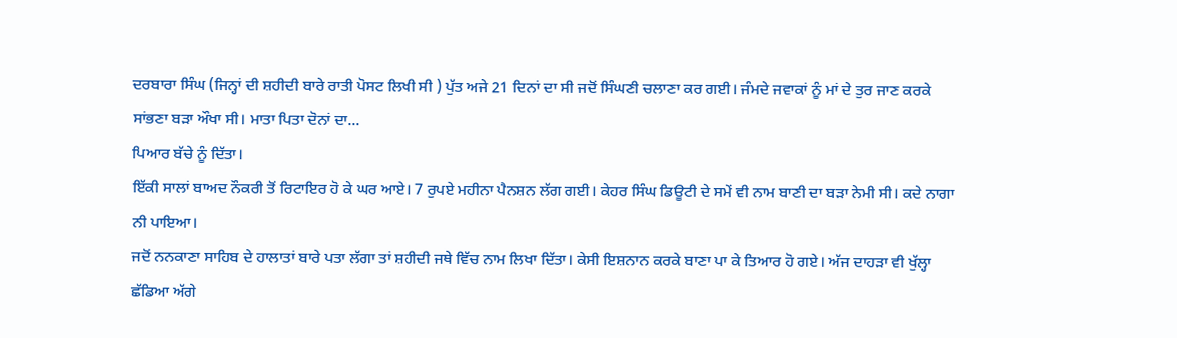ਦਰਬਾਰਾ ਸਿੰਘ (ਜਿਨ੍ਹਾਂ ਦੀ ਸ਼ਹੀਦੀ ਬਾਰੇ ਰਾਤੀ ਪੋਸਟ ਲਿਖੀ ਸੀ ) ਪੁੱਤ ਅਜੇ 21 ਦਿਨਾਂ ਦਾ ਸੀ ਜਦੋਂ ਸਿੰਘਣੀ ਚਲਾਣਾ ਕਰ ਗਈ। ਜੰਮਦੇ ਜਵਾਕਾਂ ਨੂੰ ਮਾਂ ਦੇ ਤੁਰ ਜਾਣ ਕਰਕੇ ਸਾਂਭਣਾ ਬੜਾ ਔਖਾ ਸੀ। ਮਾਤਾ ਪਿਤਾ ਦੋਨਾਂ ਦਾ...
ਪਿਆਰ ਬੱਚੇ ਨੂੰ ਦਿੱਤਾ।
ਇੱਕੀ ਸਾਲਾਂ ਬਾਅਦ ਨੌਕਰੀ ਤੋਂ ਰਿਟਾਇਰ ਹੋ ਕੇ ਘਰ ਆਏ। 7 ਰੁਪਏ ਮਹੀਨਾ ਪੈਨਸ਼ਨ ਲੱਗ ਗਈ। ਕੇਹਰ ਸਿੰਘ ਡਿਊਟੀ ਦੇ ਸਮੇਂ ਵੀ ਨਾਮ ਬਾਣੀ ਦਾ ਬੜਾ ਨੇਮੀ ਸੀ। ਕਦੇ ਨਾਗਾ ਨੀ ਪਾਇਆ।
ਜਦੋਂ ਨਨਕਾਣਾ ਸਾਹਿਬ ਦੇ ਹਾਲਾਤਾਂ ਬਾਰੇ ਪਤਾ ਲੱਗਾ ਤਾਂ ਸ਼ਹੀਦੀ ਜਥੇ ਵਿੱਚ ਨਾਮ ਲਿਖਾ ਦਿੱਤਾ। ਕੇਸੀ ਇਸ਼ਨਾਨ ਕਰਕੇ ਬਾਣਾ ਪਾ ਕੇ ਤਿਆਰ ਹੋ ਗਏ। ਅੱਜ ਦਾਹਡ਼ਾ ਵੀ ਖੁੱਲ੍ਹਾ ਛੱਡਿਆ ਅੱਗੇ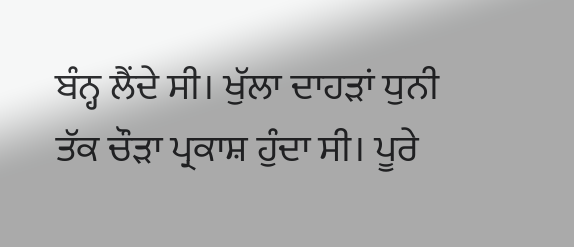ਬੰਨ੍ਹ ਲੈਂਦੇ ਸੀ। ਖੁੱਲਾ ਦਾਹੜਾਂ ਧੁਨੀ ਤੱਕ ਚੌੜਾ ਪ੍ਰਕਾਸ਼ ਹੁੰਦਾ ਸੀ। ਪੂਰੇ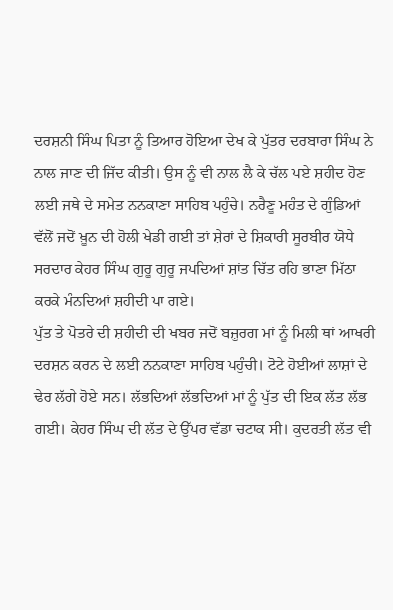ਦਰਸ਼ਨੀ ਸਿੰਘ ਪਿਤਾ ਨੂੰ ਤਿਆਰ ਹੋਇਆ ਦੇਖ ਕੇ ਪੁੱਤਰ ਦਰਬਾਰਾ ਸਿੰਘ ਨੇ ਨਾਲ ਜਾਣ ਦੀ ਜਿੱਦ ਕੀਤੀ। ਉਸ ਨੂੰ ਵੀ ਨਾਲ ਲੈ ਕੇ ਚੱਲ ਪਏ ਸ਼ਹੀਦ ਹੋਣ ਲਈ ਜਥੇ ਦੇ ਸਮੇਤ ਨਨਕਾਣਾ ਸਾਹਿਬ ਪਹੁੰਚੇ। ਨਰੈਣੂ ਮਹੰਤ ਦੇ ਗੁੰਡਿਆਂ ਵੱਲੋਂ ਜਦੋਂ ਖ਼ੂਨ ਦੀ ਹੋਲੀ ਖੇਡੀ ਗਈ ਤਾਂ ਸ਼ੇਰਾਂ ਦੇ ਸ਼ਿਕਾਰੀ ਸੂਰਬੀਰ ਯੋਧੇ ਸਰਦਾਰ ਕੇਹਰ ਸਿੰਘ ਗੁਰੂ ਗੁਰੂ ਜਪਦਿਆਂ ਸ਼ਾਂਤ ਚਿੱਤ ਰਹਿ ਭਾਣਾ ਮਿੱਠਾ ਕਰਕੇ ਮੰਨਦਿਆਂ ਸ਼ਹੀਦੀ ਪਾ ਗਏ।
ਪੁੱਤ ਤੇ ਪੋਤਰੇ ਦੀ ਸ਼ਹੀਦੀ ਦੀ ਖਬਰ ਜਦੋਂ ਬਜ਼ੁਰਗ ਮਾਂ ਨੂੰ ਮਿਲੀ ਥਾਂ ਆਖਰੀ ਦਰਸ਼ਨ ਕਰਨ ਦੇ ਲਈ ਨਨਕਾਣਾ ਸਾਹਿਬ ਪਹੁੰਚੀ। ਟੋਟੇ ਹੋਈਆਂ ਲਾਸ਼ਾਂ ਦੇ ਢੇਰ ਲੱਗੇ ਹੋਏ ਸਨ। ਲੱਭਦਿਆਂ ਲੱਭਦਿਆਂ ਮਾਂ ਨੂੰ ਪੁੱਤ ਦੀ ਇਕ ਲੱਤ ਲੱਭ ਗਈ। ਕੇਹਰ ਸਿੰਘ ਦੀ ਲੱਤ ਦੇ ਉੱਪਰ ਵੱਡਾ ਚਟਾਕ ਸੀ। ਕੁਦਰਤੀ ਲੱਤ ਵੀ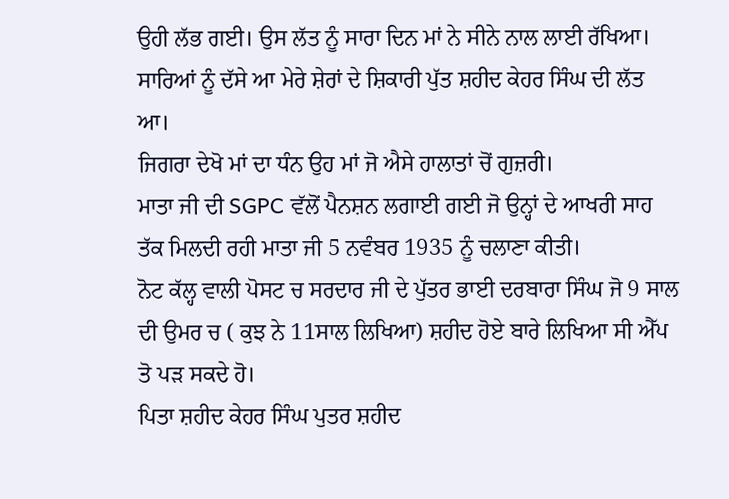ਉਹੀ ਲੱਭ ਗਈ। ਉਸ ਲੱਤ ਨੂੰ ਸਾਰਾ ਦਿਨ ਮਾਂ ਨੇ ਸੀਨੇ ਨਾਲ ਲਾਈ ਰੱਖਿਆ। ਸਾਰਿਆਂ ਨੂੰ ਦੱਸੇ ਆ ਮੇਰੇ ਸ਼ੇਰਾਂ ਦੇ ਸ਼ਿਕਾਰੀ ਪੁੱਤ ਸ਼ਹੀਦ ਕੇਹਰ ਸਿੰਘ ਦੀ ਲੱਤ ਆ।
ਜਿਗਰਾ ਦੇਖੋ ਮਾਂ ਦਾ ਧੰਨ ਉਹ ਮਾਂ ਜੋ ਐਸੇ ਹਾਲਾਤਾਂ ਚੋਂ ਗੁਜ਼ਰੀ।
ਮਾਤਾ ਜੀ ਦੀ SGPC ਵੱਲੋਂ ਪੈਨਸ਼ਨ ਲਗਾਈ ਗਈ ਜੋ ਉਨ੍ਹਾਂ ਦੇ ਆਖਰੀ ਸਾਹ ਤੱਕ ਮਿਲਦੀ ਰਹੀ ਮਾਤਾ ਜੀ 5 ਨਵੰਬਰ 1935 ਨੂੰ ਚਲਾਣਾ ਕੀਤੀ।
ਨੋਟ ਕੱਲ੍ਹ ਵਾਲੀ ਪੋਸਟ ਚ ਸਰਦਾਰ ਜੀ ਦੇ ਪੁੱਤਰ ਭਾਈ ਦਰਬਾਰਾ ਸਿੰਘ ਜੋ 9 ਸਾਲ ਦੀ ਉਮਰ ਚ ( ਕੁਝ ਨੇ 11ਸਾਲ ਲਿਖਿਆ) ਸ਼ਹੀਦ ਹੋਏ ਬਾਰੇ ਲਿਖਿਆ ਸੀ ਐੱਪ ਤੋ ਪੜ ਸਕਦੇ ਹੋ।
ਪਿਤਾ ਸ਼ਹੀਦ ਕੇਹਰ ਸਿੰਘ ਪੁਤਰ ਸ਼ਹੀਦ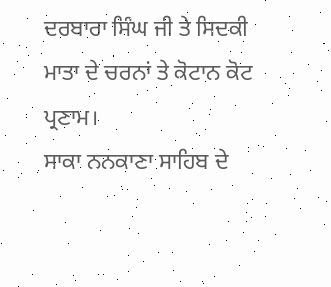ਦਰਬਾਰਾ ਸਿੰਘ ਜੀ ਤੇ ਸਿਦਕੀ ਮਾਤਾ ਦੇ ਚਰਨਾਂ ਤੇ ਕੋਟਾਨ ਕੋਟ ਪ੍ਰਣਾਮ।
ਸਾਕਾ ਨਨਕਾਣਾ ਸਾਹਿਬ ਦੇ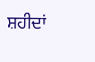ਸ਼ਹੀਦਾਂ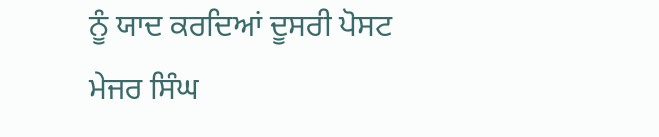ਨੂੰ ਯਾਦ ਕਰਦਿਆਂ ਦੂਸਰੀ ਪੋਸਟ
ਮੇਜਰ ਸਿੰਘ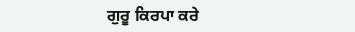ਗੁਰੂ ਕਿਰਪਾ ਕਰੇ